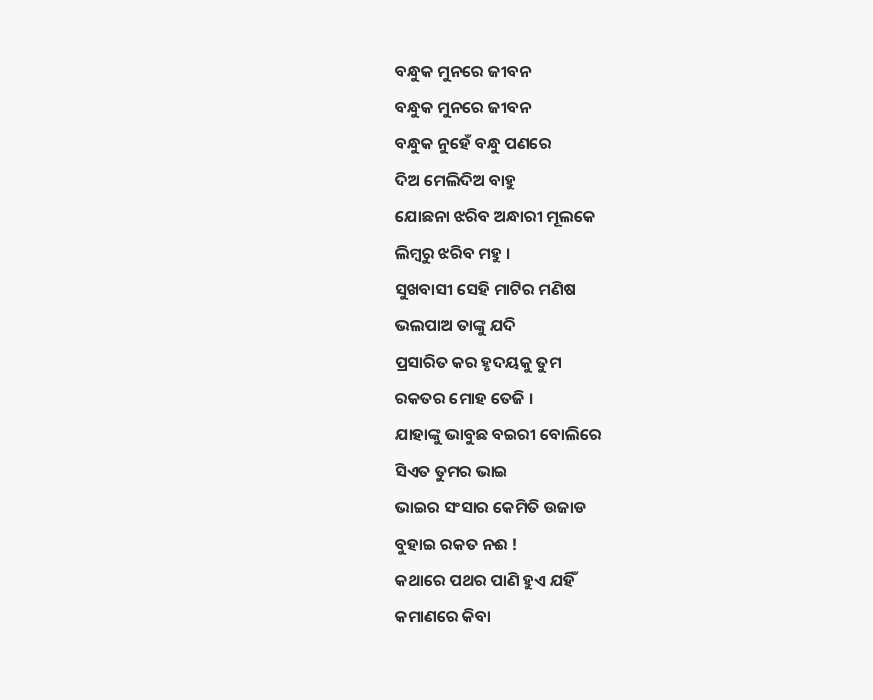ବନ୍ଧୁକ ମୁନରେ ଜୀବନ
ବନ୍ଧୁକ ମୁନରେ ଜୀବନ
ବନ୍ଧୁକ ନୁହେଁ ବନ୍ଧୁ ପଣରେ
ଦିଅ ମେଲିଦିଅ ବାହୁ
ଯୋଛନା ଝରିବ ଅନ୍ଧାରୀ ମୂଲକେ
ଲିମ୍ବରୁ ଝରିବ ମହୁ ।
ସୁଖବାସୀ ସେହି ମାଟିର ମଣିଷ
ଭଲପାଅ ତାଙ୍କୁ ଯଦି
ପ୍ରସାରିତ କର ହୃଦୟକୁ ତୁମ
ରକତର ମୋହ ତେଜି ।
ଯାହାଙ୍କୁ ଭାବୁଛ ବଇରୀ ବୋଲିରେ
ସିଏତ ତୁମର ଭାଇ
ଭାଇର ସଂସାର କେମିତି ଉଜାଡ
ବୁହାଇ ରକତ ନଈ !
କଥାରେ ପଥର ପାଣି ହୁଏ ଯହିଁ
କମାଣରେ କିବା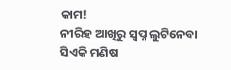କାମ!
ନୀରିହ ଆଖିରୁ ସ୍ବପ୍ନ ଲୁଟିନେବା
ସିଏକି ମଣିଷ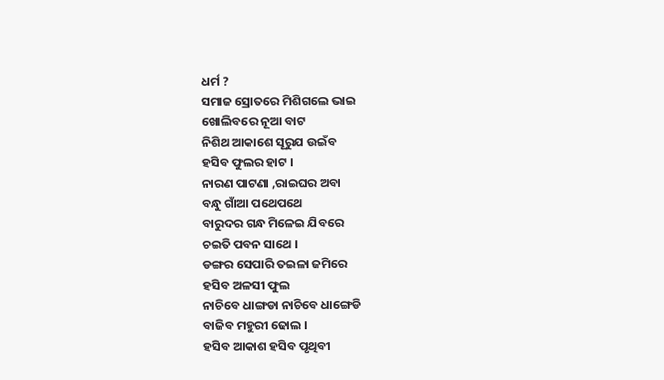ଧର୍ମ ?
ସମାଜ ସ୍ରୋତରେ ମିଶିଗଲେ ଭାଇ
ଖୋଲିବରେ ନୂଆ ବାଟ
ନିଶିଥ ଆକାଶେ ସୂରୁଯ ଉଇଁବ
ହସିବ ଫୁଲର ହାଟ ।
ନାରଣ ପାଟଣା ,ରାଇଘର ଅବା
ବନ୍ଧୁ ଗାଁଆ ପଥେପଥେ
ବାରୁଦର ଗନ୍ଧ ମିଳେଇ ଯିବରେ
ଚଇତି ପବନ ସାଥେ ।
ଡଙ୍ଗର ସେପାରି ତଇଳା ଜମିରେ
ହସିବ ଅଳସୀ ଫୁଲ
ନାଚିବେ ଧାଙ୍ଗଡା ନାଚିବେ ଧାଙ୍ଗେଡି
ବାଜିବ ମହୁରୀ ଢୋଲ ।
ହସିବ ଆକାଶ ହସିବ ପୃଥିବୀ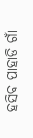ହସିବ ପାହାଡି ଗାଁ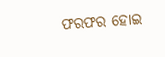ଫରଫର ହୋଇ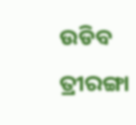ଉଡିବ ତ୍ରୀରଙ୍ଗା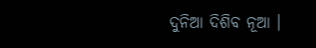ଦୁନିଆ ଦିଶିବ ନୂଆ ।